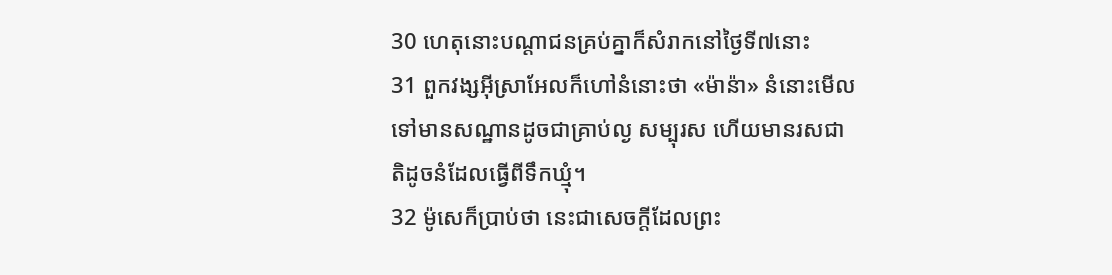30 ហេតុនោះបណ្តាជនគ្រប់គ្នាក៏សំរាកនៅថ្ងៃទី៧នោះ
31 ពួកវង្សអ៊ីស្រាអែលក៏ហៅនំនោះថា «ម៉ាន៉ា» នំនោះមើលទៅមានសណ្ឋានដូចជាគ្រាប់ល្ង សម្បុរស ហើយមានរសជាតិដូចនំដែលធ្វើពីទឹកឃ្មុំ។
32 ម៉ូសេក៏ប្រាប់ថា នេះជាសេចក្ដីដែលព្រះ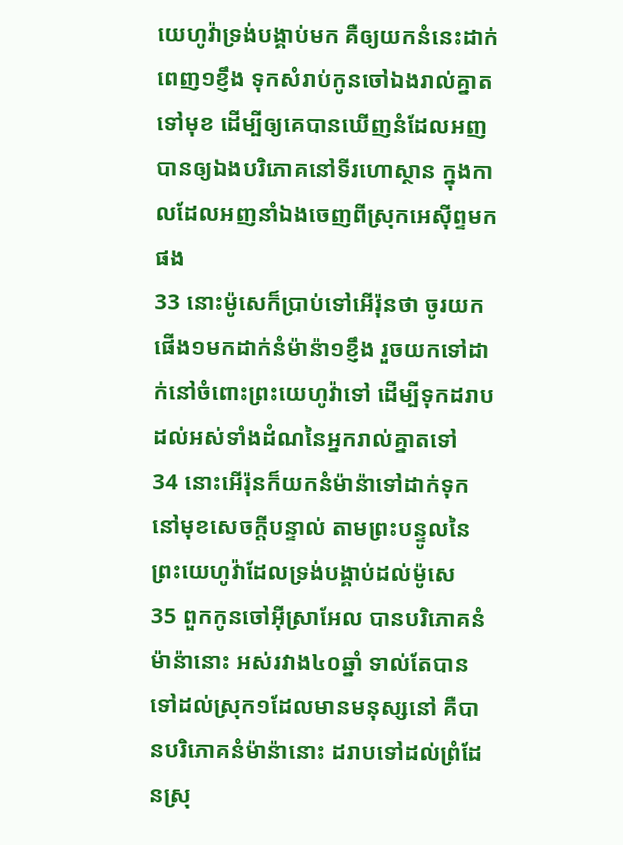យេហូវ៉ាទ្រង់បង្គាប់មក គឺឲ្យយកនំនេះដាក់ពេញ១ខ្ញឹង ទុកសំរាប់កូនចៅឯងរាល់គ្នាតទៅមុខ ដើម្បីឲ្យគេបានឃើញនំដែលអញបានឲ្យឯងបរិភោគនៅទីរហោស្ថាន ក្នុងកាលដែលអញនាំឯងចេញពីស្រុកអេស៊ីព្ទមកផង
33 នោះម៉ូសេក៏ប្រាប់ទៅអើរ៉ុនថា ចូរយកផើង១មកដាក់នំម៉ាន៉ា១ខ្ញឹង រួចយកទៅដាក់នៅចំពោះព្រះយេហូវ៉ាទៅ ដើម្បីទុកដរាបដល់អស់ទាំងដំណនៃអ្នករាល់គ្នាតទៅ
34 នោះអើរ៉ុនក៏យកនំម៉ាន៉ាទៅដាក់ទុកនៅមុខសេចក្ដីបន្ទាល់ តាមព្រះបន្ទូលនៃព្រះយេហូវ៉ាដែលទ្រង់បង្គាប់ដល់ម៉ូសេ
35 ពួកកូនចៅអ៊ីស្រាអែល បានបរិភោគនំម៉ាន៉ានោះ អស់រវាង៤០ឆ្នាំ ទាល់តែបានទៅដល់ស្រុក១ដែលមានមនុស្សនៅ គឺបានបរិភោគនំម៉ាន៉ានោះ ដរាបទៅដល់ព្រំដែនស្រុ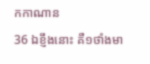កកាណាន
36 ឯខ្ញឹងនោះ គឺ១ថាំងមា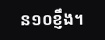ន១០ខ្ញឹង។